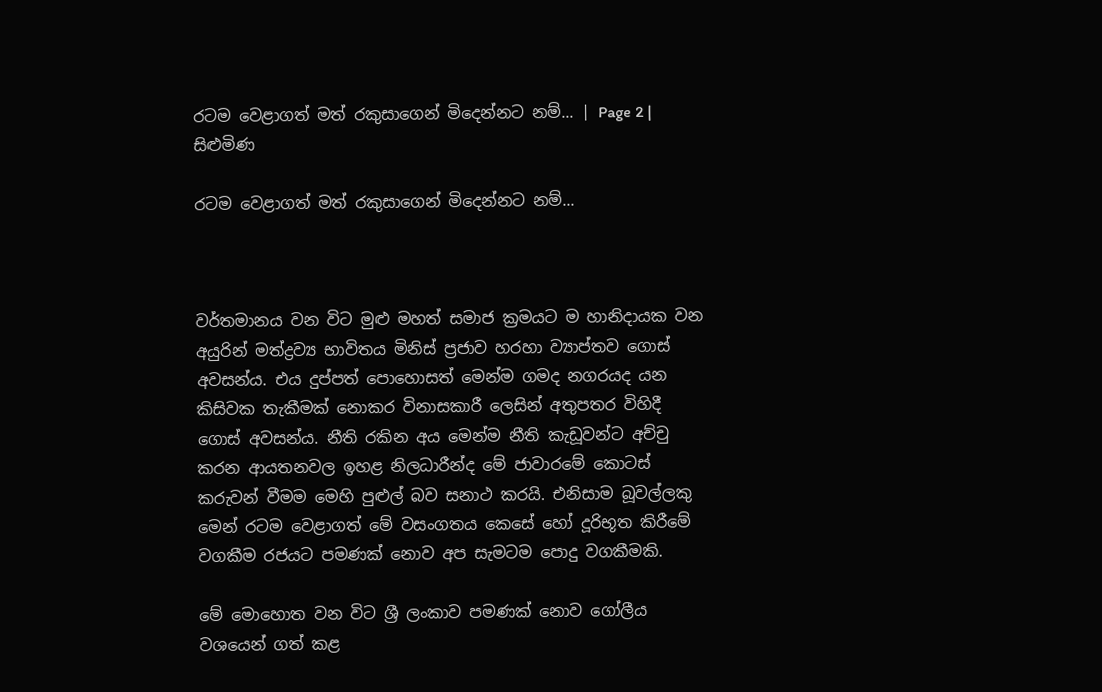රටම වෙළාගත් මත් රකුසාගෙන් මිදෙන්නට නම්... | Page 2 | සිළුමිණ

රටම වෙළාගත් මත් රකුසාගෙන් මිදෙන්නට නම්...



වර්තමානය වන විට මුළු මහත් සමාජ ක්‍රමයට ම හානිදායක වන අයුරින් මත්ද්‍රව්‍ය භාවිතය මිනිස් ප්‍රජාව හරහා ව්‍යාප්තව ගොස් අවසන්ය. එය දුප්පත් පොහොසත් මෙන්ම ගමද නගරයද යන කිසිවක තැකීමක් නොකර විනාසකාරී ලෙසින් අතුපතර විහිදී ගොස් අවසන්ය. නීති රකින අය මෙන්ම නීති කැඩූවන්ට අච්චු කරන ආයතනවල ඉහළ නිලධාරීන්ද මේ ජාවාරමේ කොටස් කරුවන් වීමම මෙහි පුළුල් බව සනාථ කරයි. එනිසාම බූවල්ලකු මෙන් රටම වෙළාගත් මේ වසංගතය කෙසේ හෝ දූරිභූත කිරීමේ වගකීම රජයට පමණක් නොව අප සැමටම පොදු වගකීමකි.

මේ මොහොත වන විට ශ්‍රී ලංකාව පමණක් නොව ගෝලීය වශයෙන් ගත් කළ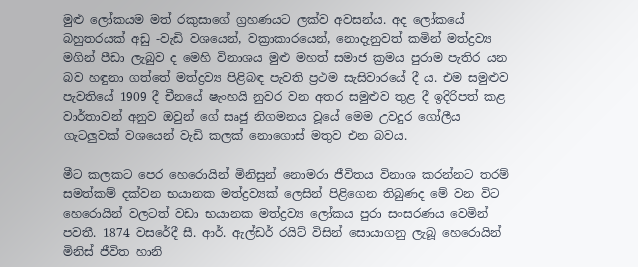මුළු ලෝකයම මත් රකුසාගේ ග්‍රහණයට ලක්ව අවසන්ය. අද ලෝකයේ බහුතරයක් අඩු -වැඩි වශයෙන්, වක්‍රාකාරයෙන්, නොදැනුවත් කමින් මත්ද්‍රව්‍ය මගින් පීඩා ලැබුව ද මෙහි විනාශය මුළු මහත් සමාජ ක්‍රමය පුරාම පැතිර යන බව හඳුනා ගත්තේ මත්ද්‍රව්‍ය පිළිබඳ පැවති ප්‍රථම සැසිවාරයේ දී ය. එම සමුළුව පැවතියේ 1909 දී චීනයේ ෂැංහයි නුවර වන අතර සමුළුව තුළ දී ඉදිරිපත් කළ වාර්තාවන් අනුව ඔවුන් ගේ සෘජු නිගමනය වූයේ මෙම උවදුර ගෝලීය ගැටලුවක් වශයෙන් වැඩි කලක් නොගොස් මතුව එන බවය.

මීට කලකට පෙර හෙරොයින් මිනිසුන් නොමරා ජීවිතය විනාශ කරන්නට තරම් සමත්කම් දක්වන භයානක මත්ද්‍රව්‍යක් ලෙසින් පිළිගෙන තිබුණද මේ වන විට හෙරොයින් වලටත් වඩා භයානක මත්ද්‍රව්‍ය ලෝකය පුරා සංසරණය වෙමින් පවතී. 1874 වසරේදී සී. ආර්. ඇල්ඩර් රයිට් විසින් සොයාගනු ලැබූ හෙරොයින් මිනිස් ජීවිත හානි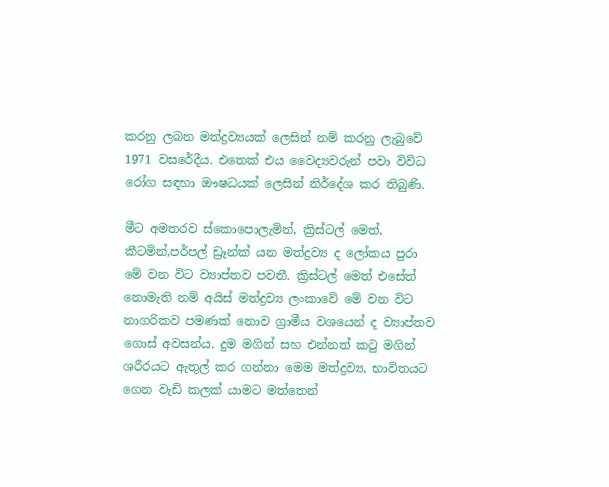කරනු ලබන මත්ද්‍රව්‍යයක් ලෙසින් නම් කරනු ලැබුවේ 1971 වසරේදීය. එතෙක් එය වෛද්‍යවරුන් පවා විවිධ රෝග සඳහා ඖෂධයක් ලෙසින් නිර්දේශ කර තිබුණි.

මීට අමතරව ස්කොපොලැමින්, ක්‍රිස්ටල් මෙත්, කීටමින්,පර්පල් ඩ්‍රෑන්ක් යන මත්ද්‍රව්‍ය ද ලෝකය පුරා මේ වන විට ව්‍යාප්තව පවතී. ක්‍රිස්ටල් මෙත් එසේත් නොමැති නම් අයිස් මත්ද්‍රව්‍ය ලංකාවේ මේ වන විට නාගරිකව පමණක් නොව ග්‍රාමීය වශයෙන් ද ව්‍යාප්තව ගොස් අවසන්ය. දුම මගින් සහ එන්නත් කටු මගින් ශරීරයට ඇතුල් කර ගන්නා මෙම මත්ද්‍රව්‍ය, භාවිතයට ගෙන වැඩි කලක් යාමට මත්තෙන්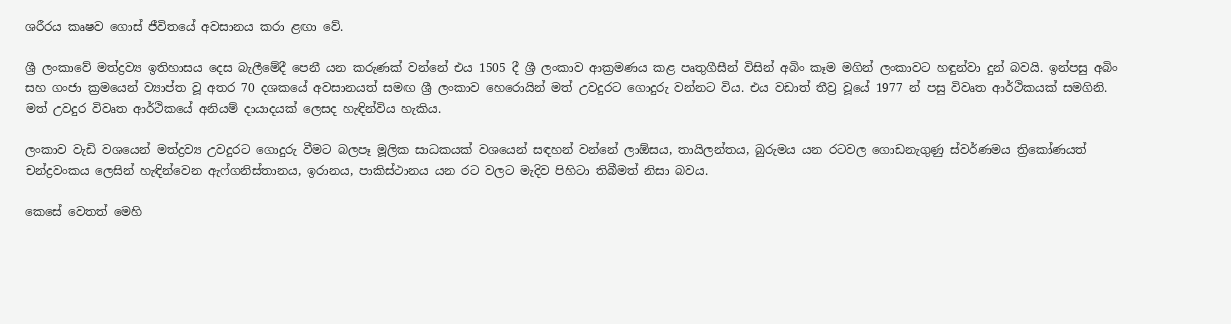ශරීරය කෘෂව ගොස් ජීවිතයේ අවසානය කරා ළඟා වේ.

ශ්‍රී ලංකාවේ මත්ද්‍රව්‍ය ඉතිහාසය දෙස බැලීමේදී පෙනී යන කරුණක් වන්නේ එය 1505 දී ශ්‍රී ලංකාව ආක්‍රමණය කළ පෘතුගීසීන් විසින් අබිං කෑම මගින් ලංකාවට හඳුන්වා දුන් බවයි. ඉන්පසු අබිං සහ ගංජා ක්‍රමයෙන් ව්‍යාප්ත වූ අතර 70 දශකයේ අවසානයත් සමඟ ශ්‍රී ලංකාව හෙරොයින් මත් උවදුරට ගොදුරු වන්නට විය. එය වඩාත් තීව්‍ර වූයේ 1977 න් පසු විවෘත ආර්ථිකයක් සමගිනි. මත් උවදුර විවෘත ආර්ථිකයේ අනියම් දායාදයක් ලෙසද හැඳින්විය හැකිය.

ලංකාව වැඩි වශයෙන් මත්ද්‍රව්‍ය උවදුරට ගොදුරු වීමට බලපෑ මූලික සාධකයක් වශයෙන් සඳහන් වන්නේ ලාඕසය, තායිලන්තය, බුරුමය යන රටවල ගොඩනැගුණු ස්වර්ණමය ත්‍රිකෝණයත් චන්ද්‍රවංකය ලෙසින් හැඳින්වෙන ඇෆ්ගනිස්තානය, ඉරානය, පාකිස්ථානය යන රට වලට මැදිව පිහිටා තිබීමත් නිසා බවය.

කෙසේ වෙතත් මෙහි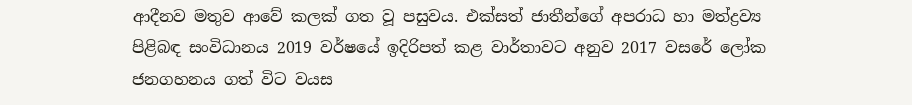ආදීනව මතුව ආවේ කලක් ගත වූ පසුවය. එක්සත් ජාතීන්ගේ අපරාධ හා මත්ද්‍රව්‍ය පිළිබඳ සංවිධානය 2019 වර්ෂයේ ඉදිරිපත් කළ වාර්තාවට අනුව 2017 වසරේ ලෝක ජනගහනය ගත් විට වයස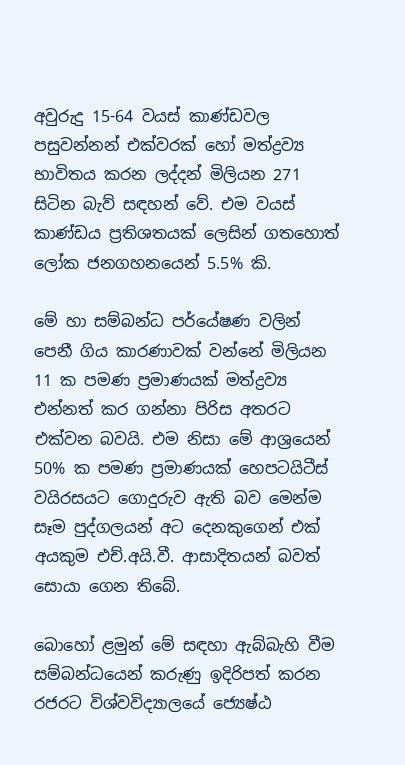අවුරුදු 15-64 වයස් කාණ්ඩවල පසුවන්නන් එක්වරක් හෝ මත්ද්‍රව්‍ය භාවිතය කරන ලද්දන් මිලියන 271 සිටින බැව් සඳහන් වේ. එම වයස් කාණ්ඩය ප්‍රතිශතයක් ලෙසින් ගතහොත් ලෝක ජනගහනයෙන් 5.5% කි.

මේ හා සම්බන්ධ පර්යේෂණ වලින් පෙනී ගිය කාරණාවක් වන්නේ මිලියන 11 ක පමණ ප්‍රමාණයක් මත්ද්‍රව්‍ය එන්නත් කර ගන්නා පිරිස අතරට එක්වන බවයි. එම නිසා මේ ආශ්‍රයෙන් 50% ක පමණ ප්‍රමාණයක් හෙපටයිටීස් වයිරසයට ගොදුරුව ඇති බව මෙන්ම සෑම පුද්ගලයන් අට දෙනකුගෙන් එක් අයකුම එච්.අයි.වී. ආසාදිතයන් බවත් සොයා ගෙන තිබේ.

බොහෝ ළමුන් මේ සඳහා ඇබ්බැහි වීම සම්බන්ධයෙන් කරුණු ඉදිරිපත් කරන රජරට විශ්වවිද්‍යාලයේ ජ්‍යෙෂ්ඨ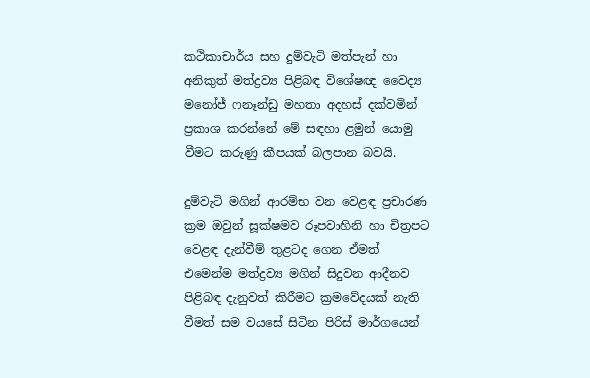කථිකාචාර්ය සහ දුම්වැටි මත්පැන් හා අනිකුත් මත්ද්‍රව්‍ය පිළිබඳ විශේෂඥ වෛද්‍ය මනෝජ් ෆනෑන්ඩු මහතා අදහස් දක්වමින් ප්‍රකාශ කරන්නේ මේ සඳහා ළමුන් යොමු වීමට කරුණු කීපයක් බලපාන බවයි.

දුම්වැටි මගින් ආරම්භ වන වෙළඳ ප්‍රචාරණ ක්‍රම ඔවුන් සූක්ෂමව රූපවාහිනි හා චිත්‍රපට වෙළඳ දැන්වීම් තුළටද ගෙන ඒමත් එමෙන්ම මත්ද්‍රව්‍ය මගින් සිදුවන ආදීනව පිළිබඳ දැනුවත් කිරීමට ක්‍රමවේදයක් නැති වීමත් සම වයසේ සිටින පිරිස් මාර්ගයෙන්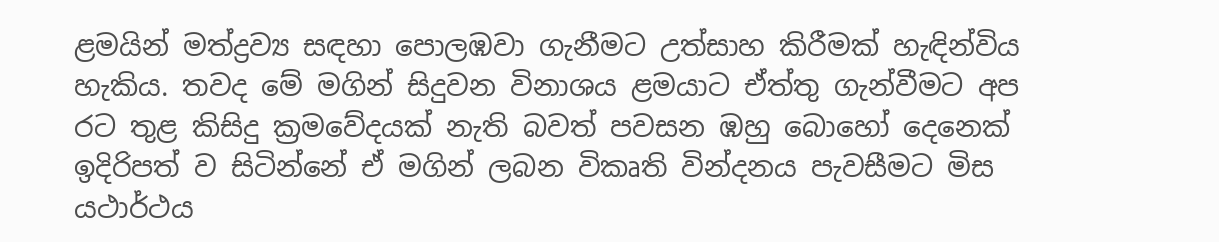ළමයින් මත්ද්‍රව්‍ය සඳහා පොලඹවා ගැනීමට උත්සාහ කිරීමක් හැඳින්විය හැකිය. තවද මේ මගින් සිදුවන විනාශය ළමයාට ඒත්තු ගැන්වීමට අප රට තුළ කිසිදු ක්‍රමවේදයක් නැති බවත් පවසන ඹහු බොහෝ දෙනෙක් ඉදිරිපත් ව සිටින්නේ ඒ මගින් ලබන විකෘති වින්දනය පැවසීමට මිස යථාර්ථය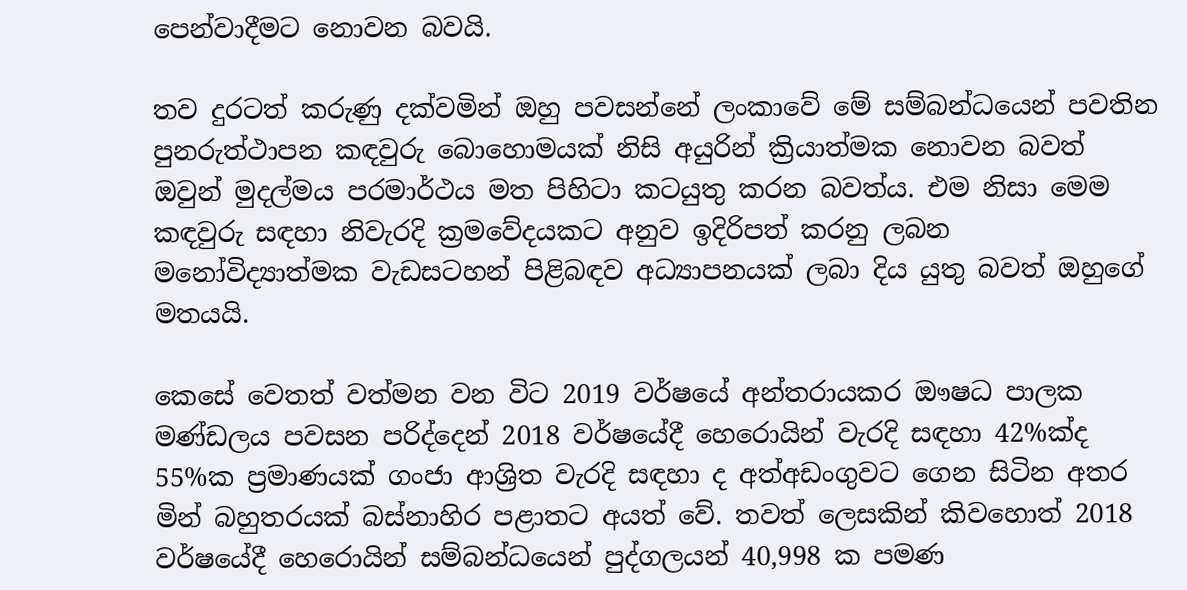පෙන්වාදීමට නොවන බවයි.

තව දුරටත් කරුණු දක්වමින් ඔහු පවසන්නේ ලංකාවේ මේ සම්බන්ධයෙන් පවතින පුනරුත්ථාපන කඳවුරු බොහොමයක් නිසි අයුරින් ක්‍රියාත්මක නොවන බවත් ඔවුන් මුදල්මය පරමාර්ථය මත පිහිටා කටයුතු කරන බවත්ය. එම නිසා මෙම කඳවුරු සඳහා නිවැරදි ක්‍රමවේදයකට අනුව ඉදිරිපත් කරනු ලබන මනෝවිද්‍යාත්මක වැඩසටහන් පිළිබඳව අධ්‍යාපනයක් ලබා දිය යුතු බවත් ඔහුගේ මතයයි.

කෙසේ වෙතත් වත්මන වන විට 2019 වර්ෂයේ අන්තරායකර ඖෂධ පාලක මණ්ඩලය පවසන පරිද්දෙන් 2018 වර්ෂයේදී හෙරොයින් වැරදි සඳහා 42%ක්ද 55%ක ප්‍රමාණයක් ගංජා ආශ්‍රිත වැරදි සඳහා ද අත්අඩංගුවට ගෙන සිටින අතර මින් බහුතරයක් බස්නාහිර පළාතට අයත් වේ. තවත් ලෙසකින් කිවහොත් 2018 වර්ෂයේදී හෙරොයින් සම්බන්ධයෙන් පුද්ගලයන් 40,998 ක පමණ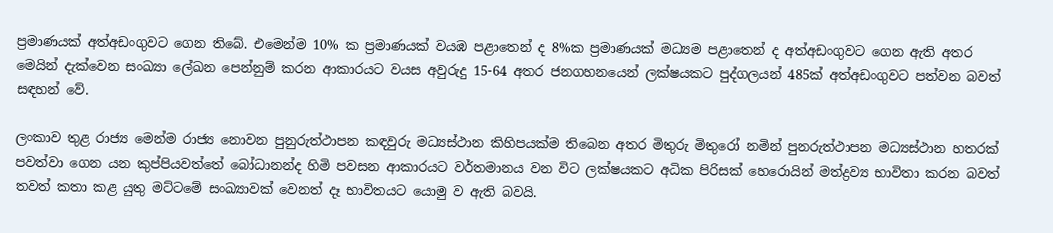ප්‍රමාණයක් අත්අඩංගුවට ගෙන තිබේ. එමෙන්ම 10% ක ප්‍රමාණයක් වයඹ පළාතෙන් ද 8%ක ප්‍රමාණයක් මධ්‍යම පළාතෙන් ද අත්අඩංගුවට ගෙන ඇති අතර මෙයින් දැක්වෙන සංඛ්‍යා ලේඛන පෙන්නුම් කරන ආකාරයට වයස අවුරුදු 15-64 අතර ජනගහනයෙන් ලක්ෂයකට පුද්ගලයන් 485ක් අත්අඩංගුවට පත්වන බවත් සඳහන් වේ.

ලංකාව තුළ රාජ්‍ය මෙන්ම රාජ්‍ය නොවන පුනුරුත්ථාපන කඳවුරු මධ්‍යස්ථාන කිහිපයක්ම තිබෙන අතර මිතුරු මිතුරෝ නමින් පුනරුත්ථාපන මධ්‍යස්ථාන හතරක් පවත්වා ගෙන යන කුප්පියවත්තේ බෝධානන්ද හිමි පවසන ආකාරයට වර්තමානය වන විට ලක්ෂයකට අධික පිරිසක් හෙරොයින් මත්ද්‍රව්‍ය භාවිතා කරන බවත් තවත් කතා කළ යුතු මට්ටමේ සංඛ්‍යාවක් වෙනත් දෑ භාවිතයට යොමු ව ඇති බවයි.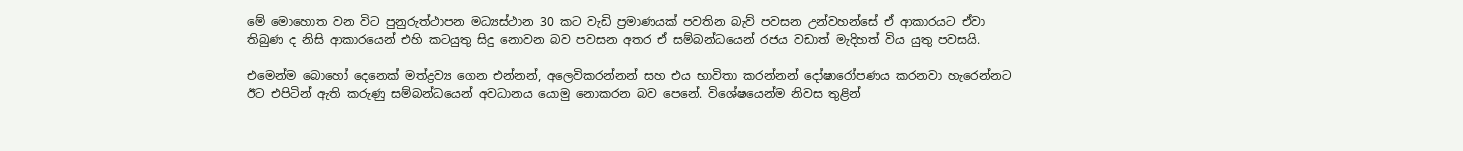මේ මොහොත වන විට පුනුරුත්ථාපන මධ්‍යස්ථාන 30 කට වැඩි ප්‍රමාණයක් පවතින බැව් පවසන උන්වහන්සේ ඒ ආකාරයට ඒවා තිබුණ ද නිසි ආකාරයෙන් එහි කටයුතු සිදු නොවන බව පවසන අතර ඒ සම්බන්ධයෙන් රජය වඩාත් මැදිහත් විය යුතු පවසයි.

එමෙන්ම බොහෝ දෙනෙක් මත්ද්‍රව්‍ය ගෙන එන්නන්, අලෙවිකරන්නන් සහ එය භාවිතා කරන්නන් දෝෂාරෝපණය කරනවා හැරෙන්නට ඊට එපිටින් ඇති කරුණු සම්බන්ධයෙන් අවධානය යොමු නොකරන බව පෙනේ. විශේෂයෙන්ම නිවස තුළින්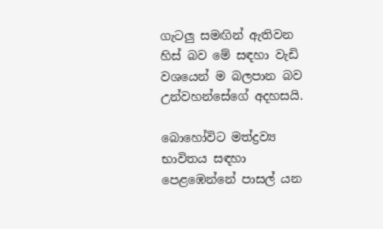ගැටලු සමඟින් ඇතිවන හිස් බව මේ සඳහා වැඩි වශයෙන් ම බලපාන බව උන්වහන්සේගේ අදහසයි.

බොහෝවිට මත්ද්‍රව්‍ය භාවිතය සඳහා පෙළඹෙන්නේ පාසල් යන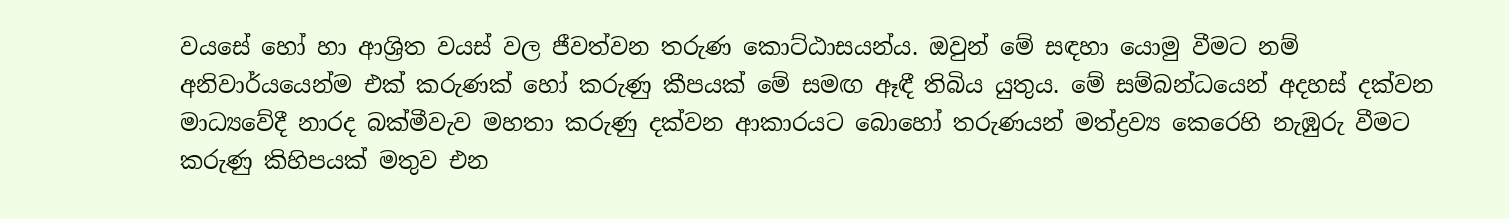වයසේ හෝ හා ආශ්‍රිත වයස් වල ජීවත්වන තරුණ කොට්ඨාසයන්ය. ඔවුන් මේ සඳහා යොමු වීමට නම් අනිවාර්යයෙන්ම එක් කරුණක් හෝ කරුණු කීපයක් මේ සමඟ ඈඳී තිබිය යුතුය. මේ සම්බන්ධයෙන් අදහස් දක්වන මාධ්‍යවේදී නාරද බක්මීවැව මහතා කරුණු දක්වන ආකාරයට බොහෝ තරුණයන් මත්ද්‍රව්‍ය කෙරෙහි නැඹුරු වීමට කරුණු කිහිපයක් මතුව එන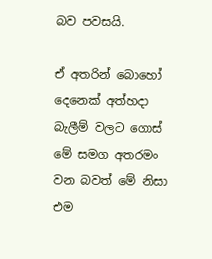බව පවසයි.

ඒ අතරින් බොහෝ දෙනෙක් අත්හදා බැලීම් වලට ගොස් මේ සමග අතරමං වන බවත් මේ නිසා එම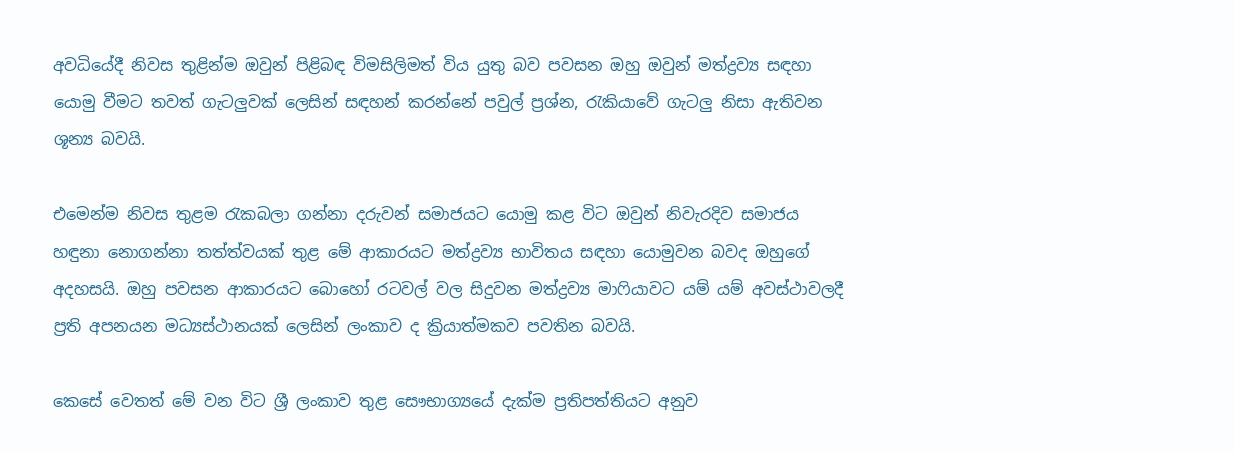අවධියේදී නිවස තුළින්ම ඔවුන් පිළිබඳ විමසිලිමත් විය යුතු බව පවසන ඔහු ඔවුන් මත්ද්‍රව්‍ය සඳහා යොමු වීමට තවත් ගැටලුවක් ලෙසින් සඳහන් කරන්නේ පවුල් ප්‍රශ්න, රැකියාවේ ගැටලු නිසා ඇතිවන ශූන්‍ය බවයි.

එමෙන්ම නිවස තුළම රැකබලා ගන්නා දරුවන් සමාජයට යොමු කළ විට ඔවුන් නිවැරදිව සමාජය හඳුනා නොගන්නා තත්ත්වයක් තුළ මේ ආකාරයට මත්ද්‍රව්‍ය භාවිතය සඳහා යොමුවන බවද ඔහුගේ අදහසයි. ඔහු පවසන ආකාරයට බොහෝ රටවල් වල සිදුවන මත්ද්‍රව්‍ය මාෆියාවට යම් යම් අවස්ථාවලදී ප්‍රති අපනයන මධ්‍යස්ථානයක් ලෙසින් ලංකාව ද ක්‍රියාත්මකව පවතින බවයි.

කෙසේ වෙතත් මේ වන විට ශ්‍රී ලංකාව තුළ සෞභාග්‍යයේ දැක්ම ප්‍රතිපත්තියට අනුව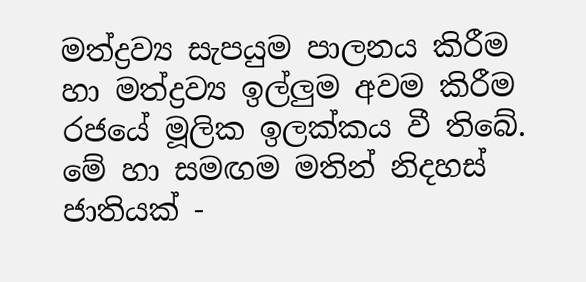මත්ද්‍රව්‍ය සැපයුම පාලනය කිරීම හා මත්ද්‍රව්‍ය ඉල්ලුම අවම කිරීම රජයේ මූලික ඉලක්කය වී තිබේ. මේ හා සමඟම මතින් නිදහස් ජාතියක් -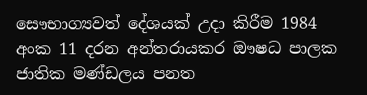සෞභාග්‍යවත් දේශයක් උදා කිරීම 1984 අංක 11 දරන අන්තරායකර ඖෂධ පාලක ජාතික මණ්ඩලය පනත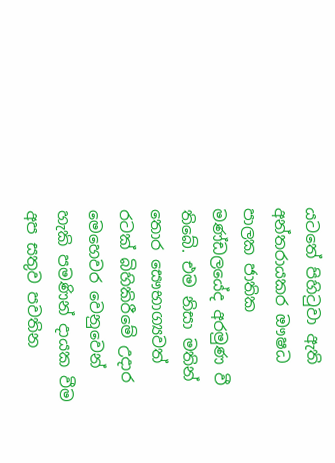යටතේ පිහිටුවා ඇති අන්තරායකර ඖෂධ පාලක ජාතික මණ්ඩලයේද අරමුණ වී තිබේ. එම නිසා මතින් තොර සෞභාග්‍යවත් රටක් බිහිකිරීමේ උදාර මෙහෙවර වෙනුවෙන් හැකි පමණින් දායක වීම අප සතුව පවතින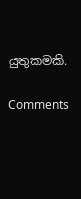යුතුකමකි.

Comments